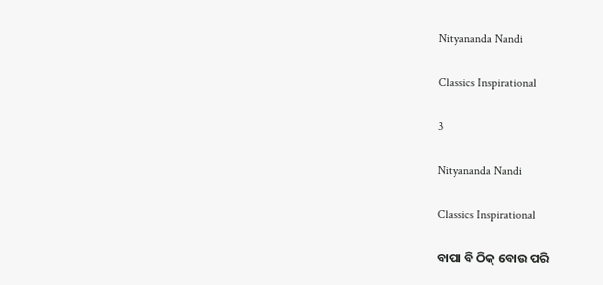Nityananda Nandi

Classics Inspirational

3

Nityananda Nandi

Classics Inspirational

ବାପା ବି ଠିକ୍ ବୋଉ ପରି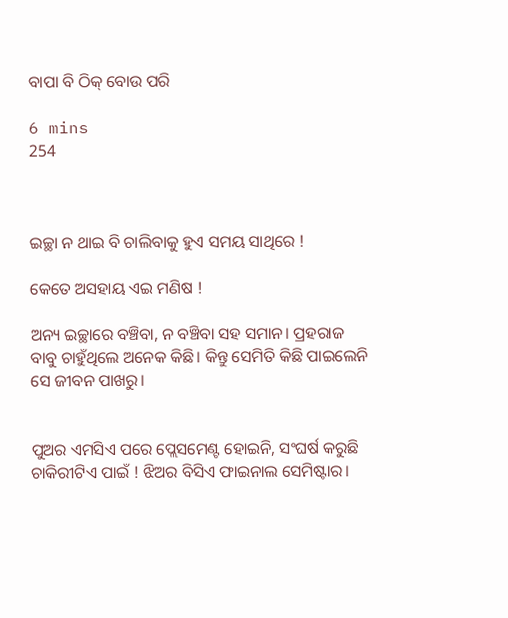ବାପା ବି ଠିକ୍ ବୋଉ ପରି

6 mins
254



ଇଚ୍ଛା ନ ଥାଇ ବି ଚାଲିବାକୁ ହୁଏ ସମୟ ସାଥିରେ !

କେତେ ଅସହାୟ ଏଇ ମଣିଷ !

ଅନ୍ୟ ଇଚ୍ଛାରେ ବଞ୍ଚିବା, ନ ବଞ୍ଚିବା ସହ ସମାନ। ପ୍ରହରାଜ ବାବୁ ଚାହୁଁଥିଲେ ଅନେକ କିଛି। କିନ୍ତୁ ସେମିତି କିଛି ପାଇଲେନି ସେ ଜୀବନ ପାଖରୁ।


ପୁଅର ଏମସିଏ ପରେ ପ୍ଲେସମେଣ୍ଟ ହୋଇନି, ସଂଘର୍ଷ କରୁଛି ଚାକିରୀଟିଏ ପାଇଁ ! ଝିଅର ବିସିଏ ଫାଇନାଲ ସେମିଷ୍ଟାର।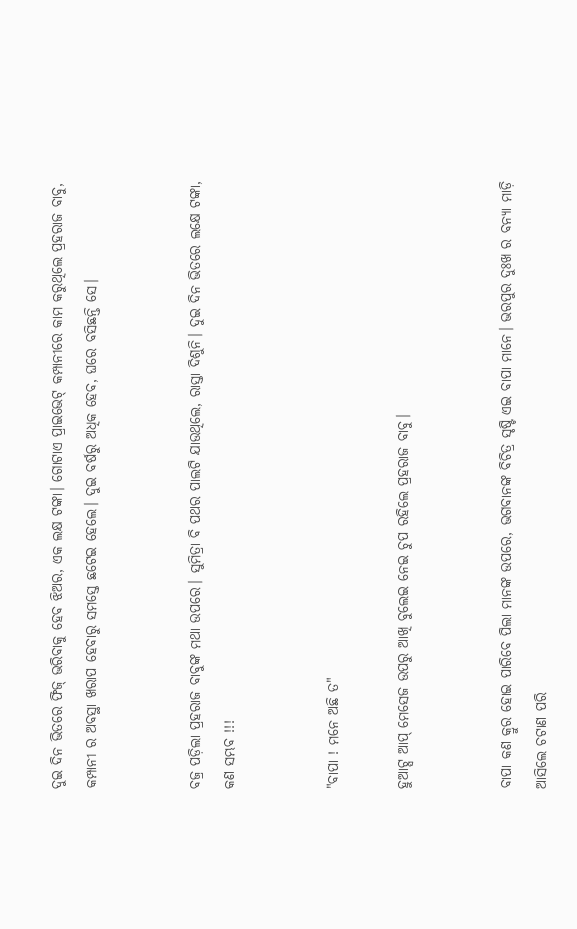ଦୁଇ ଦିନ ଭିତରେ ଫିଜ୍ ଭରିବାକୁ ହେବ ଝିଅର, ଏକ ଲକ୍ଷ ଟଙ୍କା। ଗୋଟାଏ ପ୍ରାଇଭେଟ୍ କମ୍ପାନୀରେ କାମ କରୁଥିଲେ ପ୍ରହରାଜ ବାବୁ, କମ୍ପାନୀ ର ଅବସ୍ଥା ଖରାପ ହେବାରୁ ସମସ୍ତେ ଛଟେଇ ହେଲେ। ଦୁଇ ବର୍ଷରୁ ଅଧିକ ହେବ, ଘରେ ବସିଛନ୍ତି ସେ।


ବଜ୍ର ପଡ଼ିଲା ପ୍ରହରାଜ ବାବୁଙ୍କ ମଥା ଉପରେ। ସୁମିତ୍ରା ବି ପଥର ପାଲଟି ଯାଉଥିଲେ, ରାସ୍ତା ଦିଶୁନି। ଦୁଇ ଦିନ ଭିତରେ ଲକ୍ଷେ ଟଙ୍କା, କଣ ସମ୍ଭବ !!!


"ବାପା ! ମନେ ଅଛି ତ"

ହୁଆଟ୍ସ ଆପ୍ ମେସେଜ ଉପରୁ ଆଖି ବୁଲେଇ ନେଇ ଚୁପ ରହିଲେ ପ୍ରହରାଜ ବାବୁ।


ବାପା କଣ କ୍ରୁର ହୋଇ ପାରିବେ ପିଲା ମାନଙ୍କ ଉପରେ, ଭଗବାନଙ୍କ ବିଚିତ୍ର ସୃଷ୍ଟି ଏଇ ବାପା ମାନେ। ଭରପୁର ଦୁଃଖ ର ବନ୍ୟା ମାଡ଼ି ଆସିଲେ ଚଟାଣ ପରି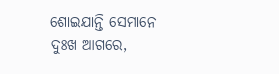ଶୋଇଯାନ୍ତି ସେମାନେ ଦୁଃଖ ଆଗରେ,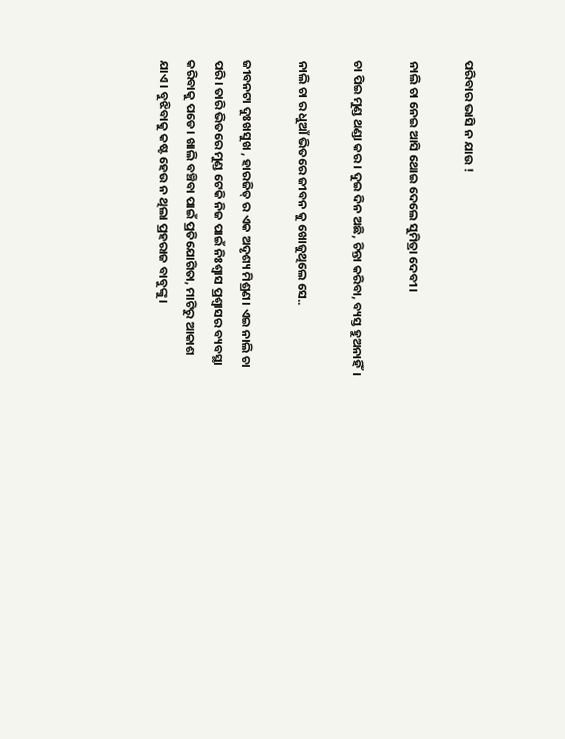ପରିବାର ଭାସି ନ ଯାଉ !

ନାଲି ଚା ନେଇ ଆସି ଥୋଇ ଦେଲେ ସୁମିତ୍ରା ଦେବୀ।

ଚା ପିଇ ମୁଣ୍ଡ ଥଣ୍ଡା କର। ଦୁଇ ଦିନ ଅଛି, ଚିନ୍ତା କରିବା, ବ୍ୟସ୍ତ ହୁଅନାହିଁ।

ନାଲି ଚା ର ଧୁଆଁ ଭିତରେ ଜୀବନ କୁ ଖୋଜୁଥିଲେ ସେ..

ଜୀବନଟା ଦୁଃଖସୁଖ , ହାରଜିତ୍ ର ଏକ ଅଦୃଶ୍ୟ ମିଶ୍ରଣ। ଏଇ ନାଲି ଚା ପରି। ତାରି ଭିତରେ ମୁଣ୍ଡ ଟେକି ନିଜ ପାଇଁ ନିଃଶ୍ୱାସ ପ୍ରଶ୍ୱାସର ବ୍ୟବସ୍ଥା କରିବାକୁ ପଡେ। ଖାଲି ବଞ୍ଚିବା ପାଇଁ ପ୍ରତିଯୋଗିତା, ମାଟିରୁ ଆକାଶ ଯାଏ। ବୁଝିବାକୁ କଷ୍ଟ ହେଉ ନ ଥିଲା ପ୍ରହରାଜ ବାବୁଙ୍କୁ।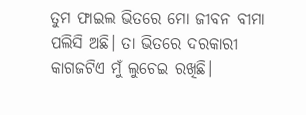ତୁମ ଫାଇଲ ଭିତରେ ମୋ ଜୀବନ ବୀମା ପଲିସି ଅଛି। ତା ଭିତରେ ଦରକାରୀ କାଗଜଟିଏ ମୁଁ ଲୁଚେଇ ରଖିଛି।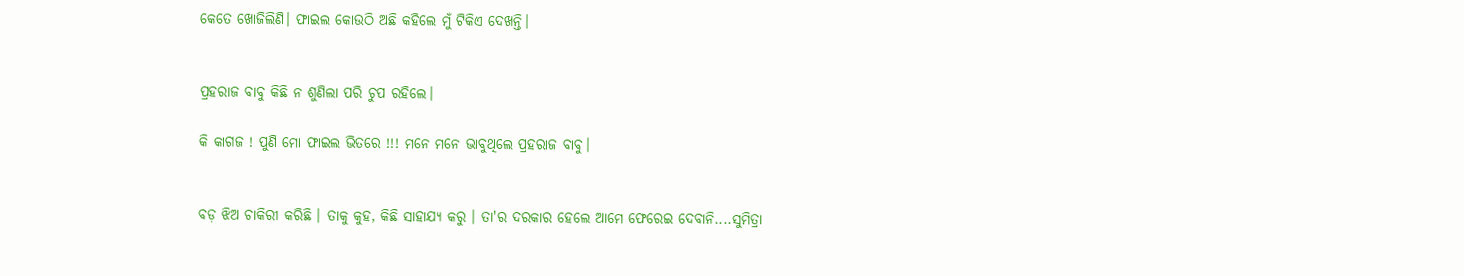କେତେ ଖୋଜିଲିଣି। ଫାଇଲ କୋଉଠି ଅଛି କହିଲେ ମୁଁ ଟିକିଏ ଦେଖନ୍ତି।


ପ୍ରହରାଜ ବାବୁ କିଛି ନ ଶୁଣିଲା ପରି ଚୁପ ରହିଲେ।

କି କାଗଜ ! ପୁଣି ମୋ ଫାଇଲ ଭିତରେ !!! ମନେ ମନେ ଭାବୁଥିଲେ ପ୍ରହରାଜ ବାବୁ।


ବଡ଼ ଝିଅ ଚାକିରୀ କରିଛି । ତାକୁ କୁହ, କିଛି ସାହାଯ୍ୟ କରୁ । ତା'ର ଦରକାର ହେଲେ ଆମେ ଫେରେଇ ଦେବାନି....ସୁମିତ୍ରା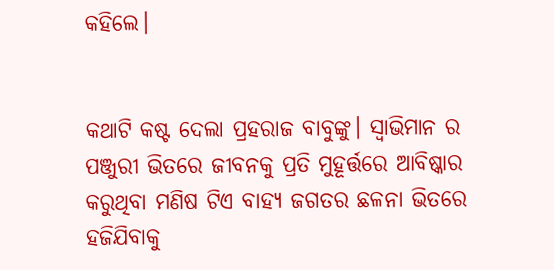କହିଲେ।


କଥାଟି କଷ୍ଟ ଦେଲା ପ୍ରହରାଜ ବାବୁଙ୍କୁ। ସ୍ୱାଭିମାନ ର ପଞ୍ଜୁରୀ ଭିତରେ ଜୀବନକୁ ପ୍ରତି ମୁହୂର୍ତ୍ତରେ ଆବିଷ୍କାର କରୁଥିବା ମଣିଷ ଟିଏ ବାହ୍ୟ ଜଗତର ଛଳନା ଭିତରେ ହଜିଯିବାକୁ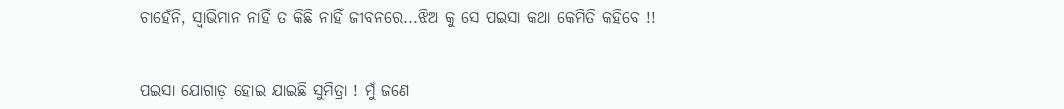ଚାହେଁନି, ସ୍ୱାଭିମାନ ନାହିଁ ତ କିଛି ନାହିଁ ଜୀବନରେ...ଝିଅ କୁ ସେ ପଇସା କଥା କେମିତି କହିବେ !!


ପଇସା ଯୋଗାଡ଼ ହୋଇ ଯାଇଛି ସୁମିତ୍ରା ! ମୁଁ ଜଣେ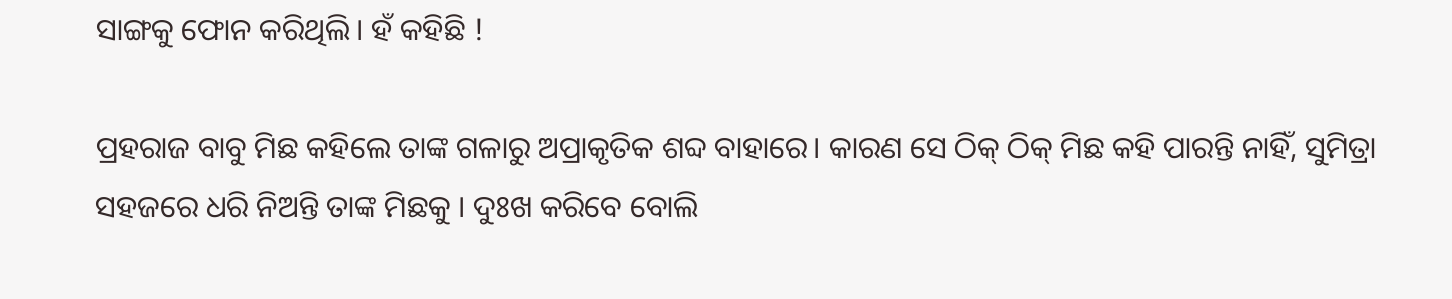ସାଙ୍ଗକୁ ଫୋନ କରିଥିଲି। ହଁ କହିଛି !

ପ୍ରହରାଜ ବାବୁ ମିଛ କହିଲେ ତାଙ୍କ ଗଳାରୁ ଅପ୍ରାକୃତିକ ଶବ୍ଦ ବାହାରେ। କାରଣ ସେ ଠିକ୍ ଠିକ୍ ମିଛ କହି ପାରନ୍ତି ନାହିଁ, ସୁମିତ୍ରା ସହଜରେ ଧରି ନିଅନ୍ତି ତାଙ୍କ ମିଛକୁ । ଦୁଃଖ କରିବେ ବୋଲି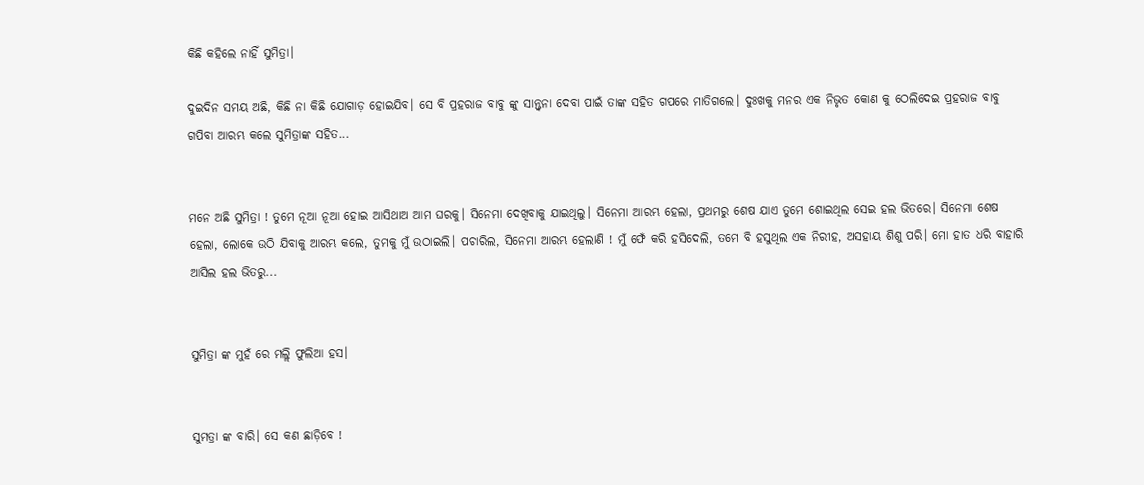କିଛି କହିଲେ ନାହିଁ ସୁମିତ୍ରା।

ଦୁଇଦିନ ସମୟ ଅଛି, କିଛି ନା କିଛି ଯୋଗାଡ଼ ହୋଇଯିବ। ସେ ବି ପ୍ରହରାଜ ବାବୁ ଙ୍କୁ ସାନ୍ତ୍ଵନା ଦେବା ପାଇଁ ତାଙ୍କ ସହିତ ଗପରେ ମାତିଗଲେ। ଦୁଃଖକୁ ମନର ଏକ ନିଭୃତ କୋଣ କୁ ଠେଲିଦେଇ ପ୍ରହରାଜ ବାବୁ ଗପିବା ଆରମ୍ଭ କଲେ ସୁମିତ୍ରାଙ୍କ ସହିତ...


ମନେ ଅଛି ସୁମିତ୍ରା ! ତୁମେ ନୂଆ ନୂଆ ହୋଇ ଆସିଥାଅ ଆମ ଘରକୁ। ସିନେମା ଦେଖିବାକୁ ଯାଇଥିଲୁ। ସିନେମା ଆରମ୍ଭ ହେଲା, ପ୍ରଥମରୁ ଶେଷ ଯାଏ ତୁମେ ଶୋଇଥିଲ ସେଇ ହଲ ଭିତରେ। ସିନେମା ଶେଷ ହେଲା, ଲୋକେ ଉଠି ଯିବାକୁ ଆରମ୍ଭ କଲେ, ତୁମକୁ ମୁଁ ଉଠାଇଲି। ପଚାରିଲ, ସିନେମା ଆରମ୍ଭ ହେଲାଣି ! ମୁଁ ଫେଁ କରି ହସିଦେଲି, ତମେ ବି ହସୁଥିଲ ଏକ ନିରୀହ, ଅସହାୟ ଶିଶୁ ପରି। ମୋ ହାତ ଧରି ବାହାରି ଆସିଲ ହଲ ଭିତରୁ...


ସୁମିତ୍ରା ଙ୍କ ମୁହଁ ରେ ମଲ୍ଲି ଫୁଲିଆ ହସ।


ସୁମତ୍ରା ଙ୍କ ବାରି। ସେ କଣ ଛାଡ଼ିବେ !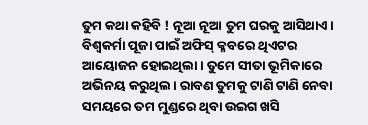ତୁମ କଥା କହିବି ! ନୂଆ ନୂଆ ତୁମ ଘରକୁ ଆସିଥାଏ। ବିଶ୍ଵକର୍ମା ପୂଜା ପାଇଁ ଅଫିସ୍ କ୍ଳବରେ ଥିଏଟର ଆୟୋଜନ ହୋଇଥିଲା । ତୁମେ ସୀତା ଭୂମିକାରେ ଅଭିନୟ କରୁଥିଲ। ରାବଣ ତୁମକୁ ଟାଣି ଟାଣି ନେବା ସମୟରେ ତମ ମୁଣ୍ଡରେ ଥିବା ଉଇଗ ଖସି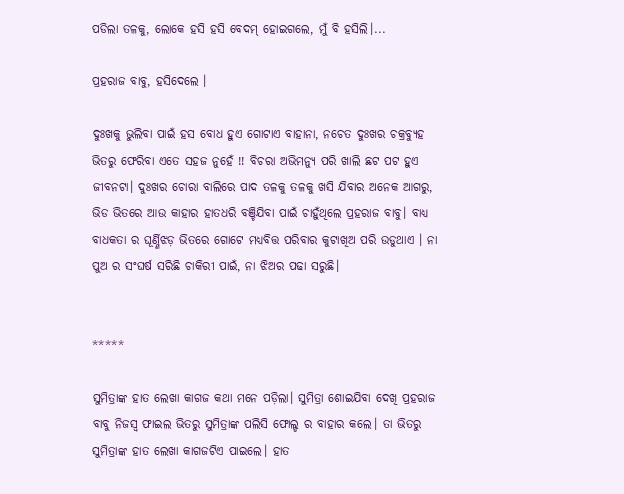ପଡିଲା ତଳକୁ, ଲୋକେ ହସି ହସି ବେଦମ୍ ହୋଇଗଲେ, ମୁଁ ବି ହସିଲି।...

ପ୍ରହରାଜ ବାବୁ, ହସିଦେଲେ ।

ଦୁଃଖକୁ ଭୁଲିବା ପାଇଁ ହସ ବୋଧ ହୁଏ ଗୋଟାଏ ବାହାନା, ନଚେତ ଦୁଃଖର ଚକ୍ରବ୍ୟୁହ ଭିତରୁ ଫେରିବା ଏତେ ସହଜ ନୁହେଁ !! ବିଚରା ଅଭିମନ୍ୟୁ ପରି ଖାଲି ଛଟ ପଟ ହୁଏ ଜୀବନଟା। ଦୁଃଖର ଚୋରା ବାଲିରେ ପାଦ ତଳକୁ ତଳକୁ ଖସି ଯିବାର ଅନେକ ଆଗରୁ, ଭିଡ ଭିତରେ ଆଉ କାହାର ହାତଧରି ବଞ୍ଚିଯିବା ପାଇଁ ଚାହୁଁଥିଲେ ପ୍ରହରାଜ ବାବୁ। ବାଧ୍ୟ ବାଧକତା ର ଘୂର୍ଣ୍ଣିଝଡ଼ ଭିତରେ ଗୋଟେ ମଧ୍ୟବିତ୍ତ ପରିବାର କୁଟାଖିଅ ପରି ଉଡୁଥାଏ । ନା ପୁଅ ର ସଂଘର୍ଷ ସରିଛି ଚାକିରୀ ପାଇଁ, ନା ଝିଅର ପଢା ସରୁଛି।


*****

ସୁମିତ୍ରାଙ୍କ ହାତ ଲେଖା କାଗଜ କଥା ମନେ ପଡ଼ିଲା। ସୁମିତ୍ରା ଶୋଇଯିବା ଦେଖି ପ୍ରହରାଜ ବାବୁ ନିଜସ୍ଵ ଫାଇଲ ଭିତରୁ ସୁମିତ୍ରାଙ୍କ ପଲିସି ଫୋଲ୍ଡ ର ବାହାର କଲେ। ତା ଭିତରୁ ସୁମିତ୍ରାଙ୍କ ହାତ ଲେଖା କାଗଜଟିଏ ପାଇଲେ। ହାତ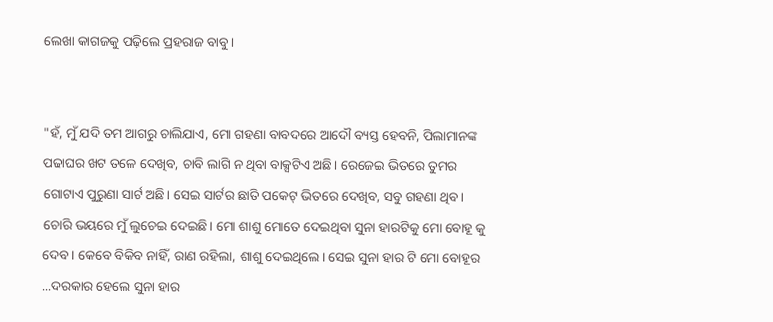ଲେଖା କାଗଜକୁ ପଢ଼ିଲେ ପ୍ରହରାଜ ବାବୁ।


"ହଁ, ମୁଁ ଯଦି ତମ ଆଗରୁ ଚାଲିଯାଏ, ମୋ ଗହଣା ବାବଦରେ ଆଦୌ ବ୍ୟସ୍ତ ହେବନି, ପିଲାମାନଙ୍କ ପଢାଘର ଖଟ ତଳେ ଦେଖିବ, ଚାବି ଲାଗି ନ ଥିବା ବାକ୍ସଟିଏ ଅଛି। ରେଜେଇ ଭିତରେ ତୁମର ଗୋଟାଏ ପୁରୁଣା ସାର୍ଟ ଅଛି। ସେଇ ସାର୍ଟର ଛାତି ପକେଟ୍ ଭିତରେ ଦେଖିବ, ସବୁ ଗହଣା ଥିବ। ଚୋରି ଭୟରେ ମୁଁ ଲୁଚେଇ ଦେଇଛି। ମୋ ଶାଶୁ ମୋତେ ଦେଇଥିବା ସୁନା ହାରଟିକୁ ମୋ ବୋହୂ କୁ ଦେବ। କେବେ ବିକିବ ନାହିଁ, ରାଣ ରହିଲା, ଶାଶୁ ଦେଇଥିଲେ। ସେଇ ସୁନା ହାର ଟି ମୋ ବୋହୂର ...ଦରକାର ହେଲେ ସୁନା ହାର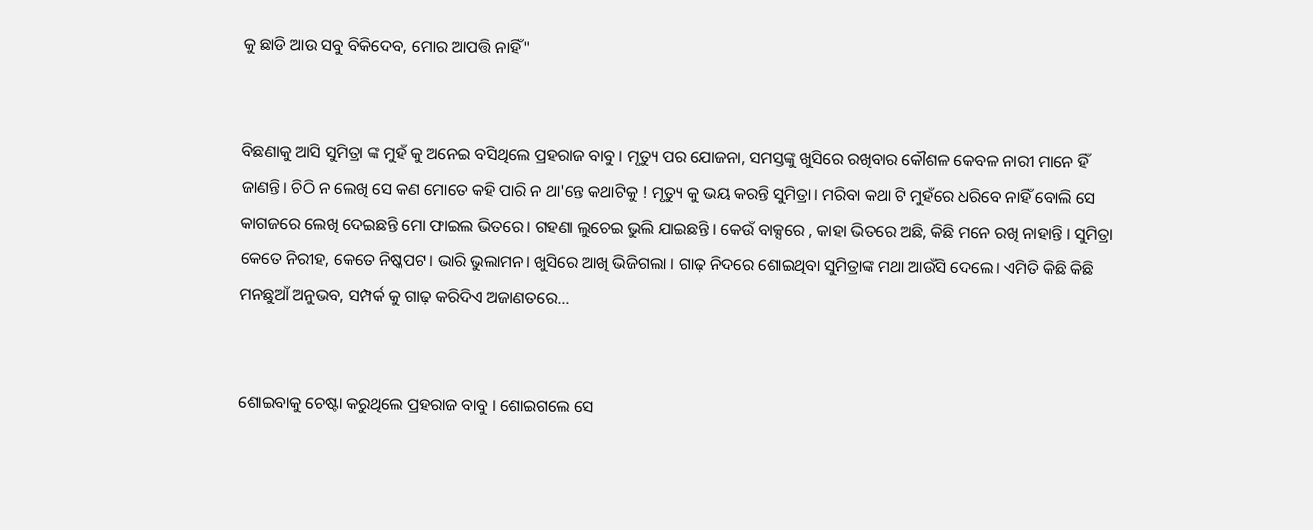କୁ ଛାଡି ଆଉ ସବୁ ବିକିଦେବ, ମୋର ଆପତ୍ତି ନାହିଁ"


ବିଛଣାକୁ ଆସି ସୁମିତ୍ରା ଙ୍କ ମୁହଁ କୁ ଅନେଇ ବସିଥିଲେ ପ୍ରହରାଜ ବାବୁ । ମୃତ୍ୟୁ ପର ଯୋଜନା, ସମସ୍ତଙ୍କୁ ଖୁସିରେ ରଖିବାର କୌଶଳ କେବଳ ନାରୀ ମାନେ ହିଁ ଜାଣନ୍ତି। ଚିଠି ନ ଲେଖି ସେ କଣ ମୋତେ କହି ପାରି ନ ଥା'ନ୍ତେ କଥାଟିକୁ ! ମୃତ୍ୟୁ କୁ ଭୟ କରନ୍ତି ସୁମିତ୍ରା। ମରିବା କଥା ଟି ମୁହଁରେ ଧରିବେ ନାହିଁ ବୋଲି ସେ କାଗଜରେ ଲେଖି ଦେଇଛନ୍ତି ମୋ ଫାଇଲ ଭିତରେ। ଗହଣା ଲୁଚେଇ ଭୁଲି ଯାଇଛନ୍ତି । କେଉଁ ବାକ୍ସରେ , କାହା ଭିତରେ ଅଛି, କିଛି ମନେ ରଖି ନାହାନ୍ତି । ସୁମିତ୍ରା କେତେ ନିରୀହ, କେତେ ନିଷ୍କପଟ। ଭାରି ଭୁଲାମନ। ଖୁସିରେ ଆଖି ଭିଜିଗଲା । ଗାଢ଼ ନିଦରେ ଶୋଇଥିବା ସୁମିତ୍ରାଙ୍କ ମଥା ଆଉଁସି ଦେଲେ। ଏମିତି କିଛି କିଛି ମନଛୁଆଁ ଅନୁଭବ, ସମ୍ପର୍କ କୁ ଗାଢ଼ କରିଦିଏ ଅଜାଣତରେ...


ଶୋଇବାକୁ ଚେଷ୍ଟା କରୁଥିଲେ ପ୍ରହରାଜ ବାବୁ । ଶୋଇଗଲେ ସେ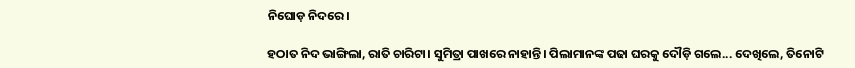ନିଘୋଡ଼ ନିଦରେ।

ହଠାତ ନିଦ ଭାଙ୍ଗିଲା, ରାତି ଚାରିଟା। ସୁମିତ୍ରା ପାଖରେ ନାହାନ୍ତି। ପିଲାମାନଙ୍କ ପଢା ଘରକୁ ଦୌଡ଼ି ଗଲେ... ଦେଖିଲେ, ତିନୋଟି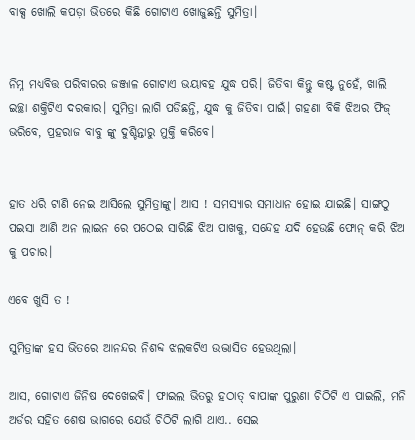ବାକ୍ସ ଖୋଲି କପଡ଼ା ଭିତରେ କିଛି ଗୋଟାଏ ଖୋଜୁଛନ୍ତି ସୁମିତ୍ରା।


ନିମ୍ନ ମଧ୍ୟବିତ୍ତ ପରିବାରର ଜଞ୍ଜାଳ ଗୋଟାଏ ଭୟାବହ ଯୁଦ୍ଧ ପରି। ଜିତିବା କିନ୍ତୁ କଷ୍ଟ ନୁହେଁ, ଖାଲି ଇଚ୍ଛା ଶକ୍ତିଟିଏ ଦରକାର। ସୁମିତ୍ରା ଲାଗି ପଡିଛନ୍ତି, ଯୁଦ୍ଧ କୁ ଜିତିବା ପାଇଁ। ଗହଣା ବିକି ଝିଅର ଫିଜ୍ ଭରିବେ, ପ୍ରହରାଜ ବାବୁ ଙ୍କୁ ଦୁଶ୍ଚିନ୍ତାରୁ ମୁକ୍ତି କରିବେ।


ହାତ ଧରି ଟାଣି ନେଇ ଆସିଲେ ସୁମିତ୍ରାଙ୍କୁ। ଆସ ! ସମସ୍ୟାର ସମାଧାନ ହୋଇ ଯାଇଛି। ସାଙ୍ଗଠୁ ପଇସା ଆଣି ଅନ ଲାଇନ ରେ ପଠେଇ ସାରିଛି ଝିଅ ପାଖକୁ, ସନ୍ଦେହ ଯଦି ହେଉଛି ଫୋନ୍ କରି ଝିଅ କୁ ପଚାର।

ଏବେ ଖୁସି ତ !

ସୁମିତ୍ରାଙ୍କ ହସ ଭିତରେ ଆନନ୍ଦର ନିଶବ୍ଦ ଝଲକଟିଏ ଉଦ୍ଭାସିତ ହେଉଥିଲା।

ଆସ, ଗୋଟାଏ ଜିନିଷ ଦେଖେଇବି। ଫାଇଲ ଭିତରୁ ହଠାତ୍ ବାପାଙ୍କ ପୁରୁଣା ଚିଠିଟି ଏ ପାଇଲି, ମନି ଅର୍ଡର ସହିତ ଶେଷ ଭାଗରେ ଯେଉଁ ଚିଠିଟି ଲାଗି ଥାଏ.. ସେଇ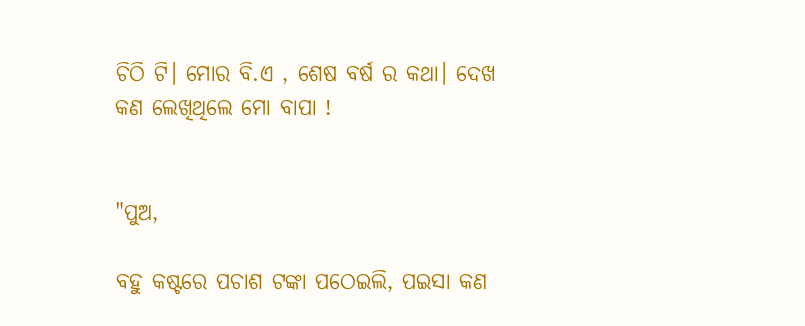ଚିଠି ଟି। ମୋର ବି.ଏ , ଶେଷ ବର୍ଷ ର କଥା। ଦେଖ କଣ ଲେଖିଥିଲେ ମୋ ବାପା !


"ପୁଅ,

ବହୁ କଷ୍ଟରେ ପଚାଶ ଟଙ୍କା ପଠେଇଲି, ପଇସା କଣ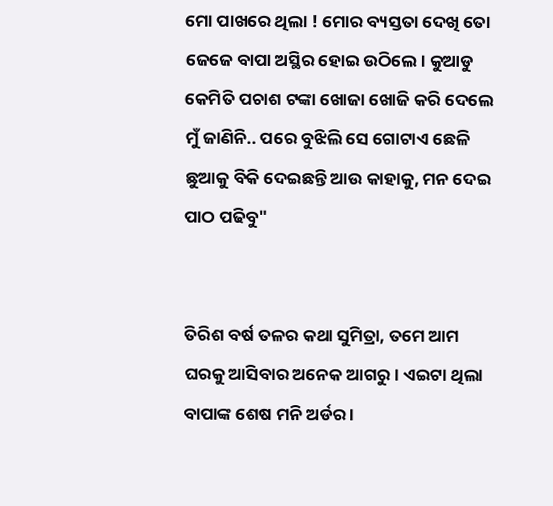ମୋ ପାଖରେ ଥିଲା ! ମୋର ବ୍ୟସ୍ତତା ଦେଖି ତୋ ଜେଜେ ବାପା ଅସ୍ଥିର ହୋଇ ଉଠିଲେ। କୁଆଡୁ କେମିତି ପଚାଶ ଟଙ୍କା ଖୋଜା ଖୋଜି କରି ଦେଲେ ମୁଁ ଜାଣିନି.. ପରେ ବୁଝିଲି ସେ ଗୋଟାଏ ଛେଳି ଛୁଆକୁ ବିକି ଦେଇଛନ୍ତି ଆଉ କାହାକୁ, ମନ ଦେଇ ପାଠ ପଢିବୁ"


ତିରିଶ ବର୍ଷ ତଳର କଥା ସୁମିତ୍ରା, ତମେ ଆମ ଘରକୁ ଆସିବାର ଅନେକ ଆଗରୁ। ଏଇଟା ଥିଲା ବାପାଙ୍କ ଶେଷ ମନି ଅର୍ଡର ।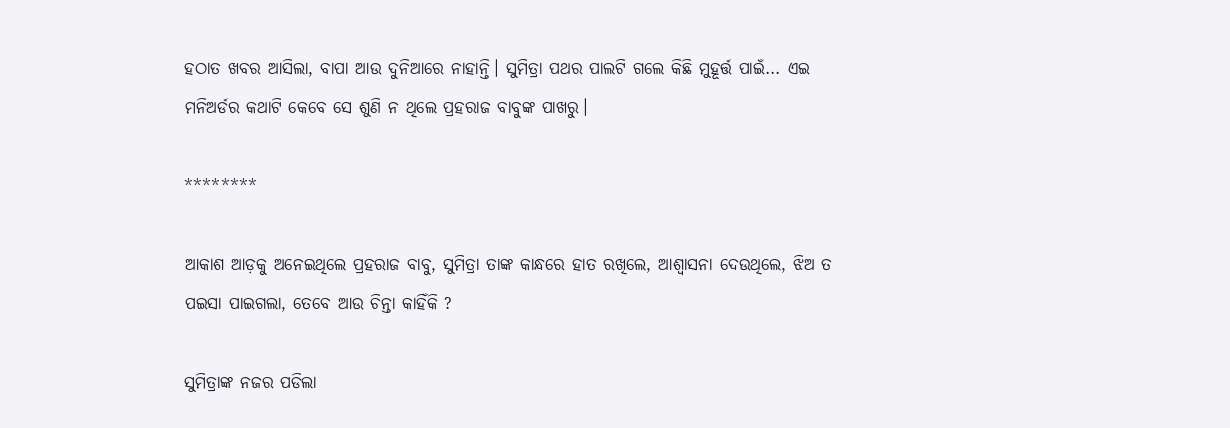ହଠାତ ଖବର ଆସିଲା, ବାପା ଆଉ ଦୁନିଆରେ ନାହାନ୍ତି। ସୁମିତ୍ରା ପଥର ପାଲଟି ଗଲେ କିଛି ମୁହୂର୍ତ୍ତ ପାଇଁ... ଏଇ ମନିଅର୍ଡର କଥାଟି କେବେ ସେ ଶୁଣି ନ ଥିଲେ ପ୍ରହରାଜ ବାବୁଙ୍କ ପାଖରୁ।

********

ଆକାଶ ଆଡ଼କୁ ଅନେଇଥିଲେ ପ୍ରହରାଜ ବାବୁ, ସୁମିତ୍ରା ତାଙ୍କ କାନ୍ଧରେ ହାତ ରଖିଲେ, ଆଶ୍ୱାସନା ଦେଉଥିଲେ, ଝିଅ ତ ପଇସା ପାଇଗଲା, ତେବେ ଆଉ ଚିନ୍ତା କାହିଁକି ?

ସୁମିତ୍ରାଙ୍କ ନଜର ପଡିଲା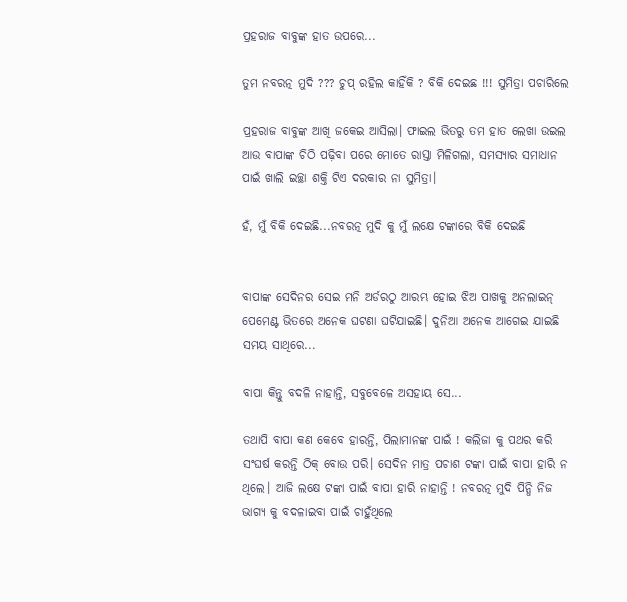ପ୍ରହରାଜ ବାବୁଙ୍କ ହାତ ଉପରେ...

ତୁମ ନବରତ୍ନ ମୁଦି ??? ଚୁପ୍ ରହିଲ କାହିଁକି ? ବିକି ଦେଇଛ !!! ସୁମିତ୍ରା ପଚାରିଲେ

ପ୍ରହରାଜ ବାବୁଙ୍କ ଆଖି ଜକେଇ ଆସିଲା। ଫାଇଲ ଭିତରୁ ତମ ହାତ ଲେଖା ଉଇଲ ଆଉ ବାପାଙ୍କ ଚିଠି ପଢ଼ିବା ପରେ ମୋତେ ରାସ୍ତା ମିଳିଗଲା, ସମସ୍ୟାର ସମାଧାନ ପାଇଁ ଖାଲି ଇଚ୍ଛା ଶକ୍ତି ଟିଏ ଦରକାର ନା ସୁମିତ୍ରା।

ହଁ, ମୁଁ ବିକି ଦେଇଛି...ନବରତ୍ନ ମୁଦି କୁ ମୁଁ ଲକ୍ଷେ ଟଙ୍କାରେ ବିକି ଦେଇଛି


ବାପାଙ୍କ ସେଦିନର ସେଇ ମନି ଅର୍ଡରଠୁ ଆରମ୍ଭ ହୋଇ ଝିଅ ପାଖକୁ ଅନଲାଇନ୍ ପେମେଣ୍ଟ ଭିତରେ ଅନେକ ଘଟଣା ଘଟିଯାଇଛି। ଦୁନିଆ ଅନେକ ଆଗେଇ ଯାଇଛି ସମୟ ସାଥିରେ...

ବାପା କିନ୍ତୁ ବଦଳି ନାହାନ୍ତି, ସବୁବେଳେ ଅସହାୟ ସେ...

ତଥାପି ବାପା କଣ କେବେ ହାରନ୍ତି, ପିଲାମାନଙ୍କ ପାଇଁ ! କଲିଜା କୁ ପଥର କରି ସଂଘର୍ଷ କରନ୍ତି ଠିକ୍ ବୋଉ ପରି। ସେଦିନ ମାତ୍ର ପଚାଶ ଟଙ୍କା ପାଇଁ ବାପା ହାରି ନ ଥିଲେ। ଆଜି ଲକ୍ଷେ ଟଙ୍କା ପାଇଁ ବାପା ହାରି ନାହାନ୍ତି ! ନବରତ୍ନ ମୁଦି ପିନ୍ଧି ନିଜ ଭାଗ୍ୟ କୁ ବଦଳାଇବା ପାଇଁ ଚାହୁଁଥିଲେ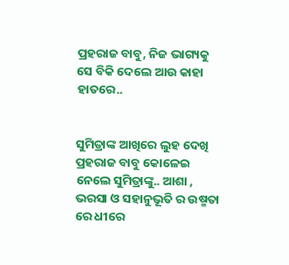ପ୍ରହରାଜ ବାବୁ, ନିଜ ଭାଗ୍ୟକୁ ସେ ବିକି ଦେଲେ ଆଉ କାହା ହାତରେ..


ସୁମିତ୍ରାଙ୍କ ଆଖିରେ ଲୁହ ଦେଖି ପ୍ରହରାଜ ବାବୁ କୋଳେଇ ନେଲେ ସୁମିତ୍ରାଙ୍କୁ.. ଆଶା , ଭରସା ଓ ସହାନୁଭୂତି ର ଉଷ୍ମତା ରେ ଧୀରେ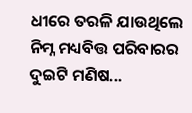ଧୀରେ ତରଳି ଯାଉଥିଲେ ନିମ୍ନ ମଧ୍ୟବିତ୍ତ ପରିବାରର ଦୁଇଟି ମଣିଷ...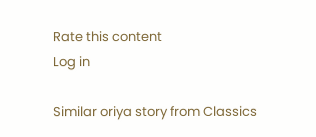Rate this content
Log in

Similar oriya story from Classics